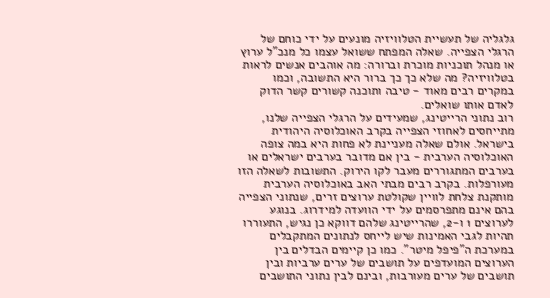גלגליה של תעשיית הטלוויזיה מונעים על ידי כוחם של הרגלי הצפייה. שאלה המפתח ששואל עצמו כל מנכ"ל ערוץ או מנהל תוכניות מוכרת וברורה: מה אוהבים אנשים לראות בטלוויזיה? מה שלא כך כך ברור היא התשובה, וכמו במקרים רבים מאוד - טיבה ותוכנה קשורים קשר הדוק לאדם אותו שואלים.
רוב נתוני הרייטינג, שמעידים על הרגלי הצפייה שלנו, מתייחסים לאחוזי הצפייה בקרב האוכלוסיה היהודית בישראל. אולם שאלה מעניינת לא פחות היא במה צופה האוכלוסיה הערבית - בין אם מדובר בערבים ישראלים או בערבים המתגוררים מעבר לקו הירוק. התשובות לשאלה הזו מעורפלות. בקרב רבים מבתי האב באוכלוסיה הערבית מותקנת צלחת לוויין שקולטת ערוצים זרים, שנתוני הצפייה בהם אינם מתפרסמים על ידי הוועדה למידרוג. בנוגע לערוצים 1 ו-2, שהרייטינג שלהם דווקא כן נגיש, התעוררו תהיות לגבי האמינות שיש לייחס לנתונים המתקבלים במערכת ה"פיפל מיטר". כמו כן קיימים הבדלים בין הערוצים המועדפים על תושבים של ערים ערביות ובין תושבים של ערים מעורבות, ובינם לבין נתוני התושבים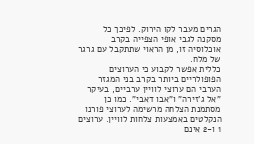הגרים מעבר לקו הירוק. לפיכך כל מסקנה לגבי אופי הצפייה בקרב אוכלוסיה זו, מן הראוי שתתקבל עם גרגר של מלח.
כללית אפשר לקבוע כי הערוצים הפופולריים ביותר בקרב בני המגזר הערבי הם ערוצי לוויין ערביים, בעיקר "אל ג'זירה" ו"אבו דאבי". כמו כן מסתמנת הצלחה מרשימה לערוצי פורנו הנקלטים באמצעות צלחות לוויין. ערוצים 1 ו-2 אינם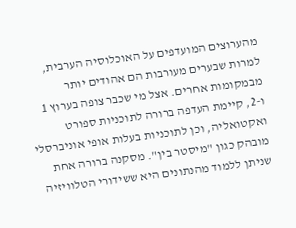מהערוצים המועדפים על האוכלוסיה הערבית, למרות שבערים מעורבות הם אהודים יותר מבמקומות אחרים. אצל מי שכבר צופה בערוץ 1 ו-2, קיימת העדפה ברורה לתוכניות ספורט ואקטואליה, וכן לתוכניות בעלות אופי אוניברסלי מובהק כגון "מיסטר בין". מסקנה ברורה אחת שניתן ללמוד מהנתונים היא ששידורי הטלוויזיה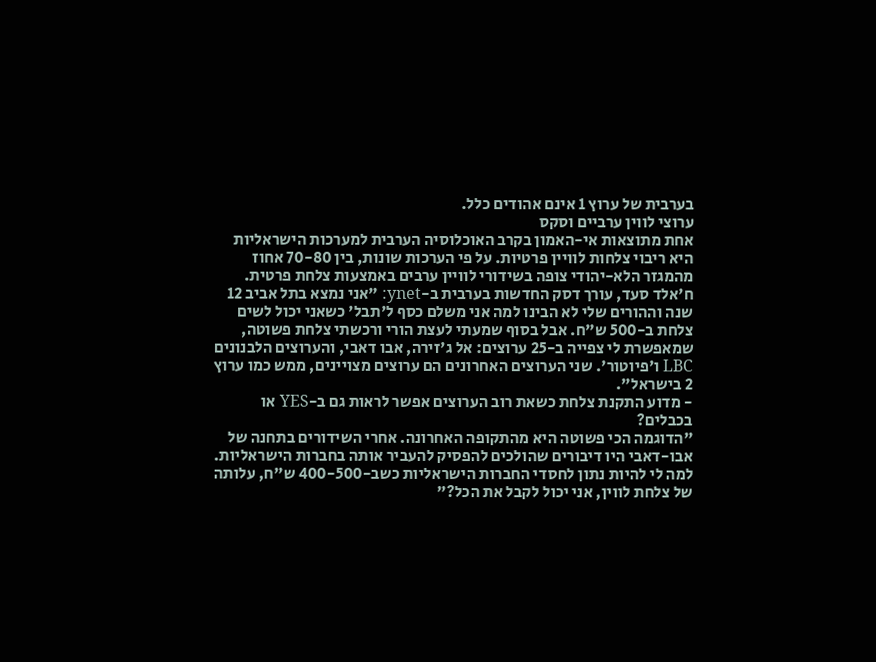בערבית של ערוץ 1 אינם אהודים כלל.
ערוצי לווין ערביים וסקס
אחת מתוצאות אי-האמון בקרב האוכלוסיה הערבית למערכות הישראליות היא ריבוי צלחות לוויין פרטיות. על פי הערכות שונות, בין 70-80 אחוז מהמגזר הלא-יהודי צופה בשידורי לוויין ערבים באמצעות צלחת פרטית. ח'אלד סעד, עורך דסק החדשות בערבית ב-ynet: "אני נמצא בתל אביב 12 שנה וההורים שלי לא הבינו למה אני משלם כסף ל'תבל' כשאני יכול לשים צלחת ב-500 ש"ח. אבל בסוף שמעתי לעצת הורי ורכשתי צלחת פשוטה, שמאפשרת לי צפייה ב-25 ערוצים: אל ג'זירה, אבו דאבי, והערוצים הלבנונים LBC ו'פיוטור'. שני הערוצים האחרונים הם ערוצים מצויינים, ממש כמו ערוץ 2 בישראל".
- מדוע התקנת צלחת כשאת רוב הערוצים אפשר לראות גם ב-YES או בכבלים?
"הדוגמה הכי פשוטה היא מהתקופה האחרונה. אחרי השידורים בתחנה של אבו-דאבי היו דיבורים שהולכים להפסיק להעביר אותה בחברות הישראליות. למה לי להיות נתון לחסדי החברות הישראליות כשב-400-500 ש"ח, עלותה של צלחת לווין, אני יכול לקבל את הכל?"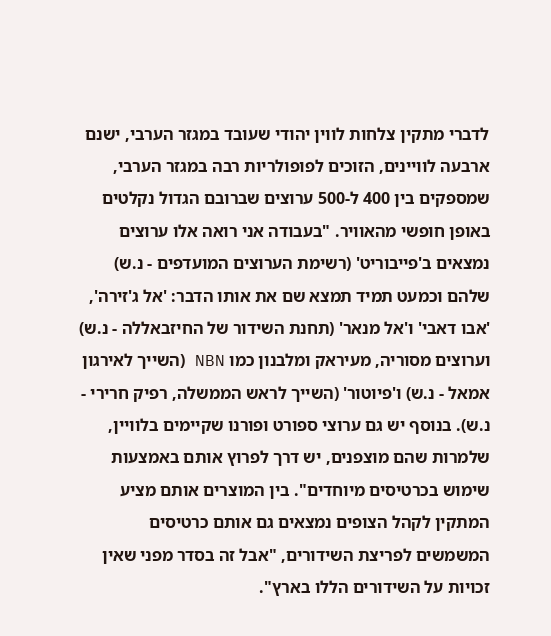לדברי מתקין צלחות לווין יהודי שעובד במגזר הערבי, ישנם ארבעה לוויינים, הזוכים לפופולריות רבה במגזר הערבי, שמספקים בין 400 ל-500 ערוצים שברובם הגדול נקלטים באופן חופשי מהאוויר. "בעבודה אני רואה אלו ערוצים נמצאים ב'פייבוריט' (רשימת הערוצים המועדפים - נ.ש) שלהם וכמעט תמיד תמצא שם את אותו הדבר: 'אל ג'זירה', 'אבו דאבי' ו'אל מנאר' (תחנת השידור של החיזבאללה - נ.ש) וערוצים מסוריה, מעיראק ומלבנון כמו NBN (השייך לאירגון אמאל - נ.ש) ו'פיוטור' (השייך לראש הממשלה, רפיק חרירי - נ.ש). בנוסף יש גם ערוצי ספורט ופורנו שקיימים בלוויין, שלמרות שהם מוצפנים, יש דרך לפרוץ אותם באמצעות שימוש בכרטיסים מיוחדים". בין המוצרים אותם מציע המתקין לקהל הצופים נמצאים גם אותם כרטיסים המשמשים לפריצת השידורים, "אבל זה בסדר מפני שאין זכויות על השידורים הללו בארץ".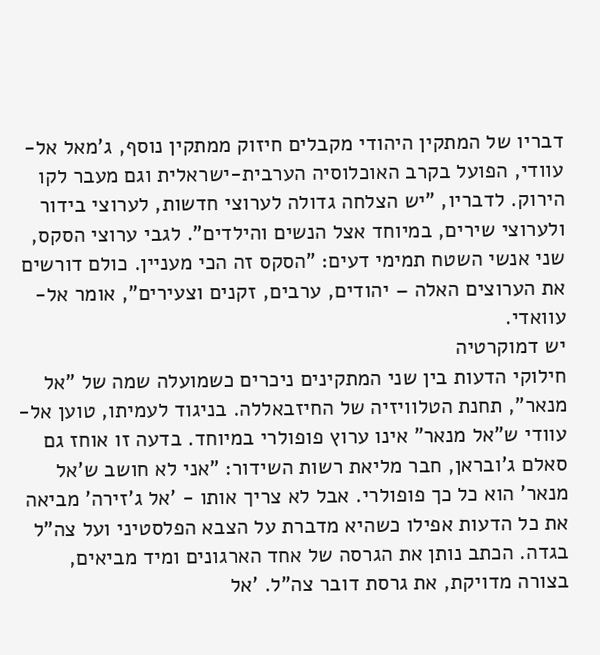דבריו של המתקין היהודי מקבלים חיזוק ממתקין נוסף, ג'מאל אל-עוודי, הפועל בקרב האוכלוסיה הערבית-ישראלית וגם מעבר לקו הירוק. לדבריו, "יש הצלחה גדולה לערוצי חדשות, לערוצי בידור ולערוצי שירים, במיוחד אצל הנשים והילדים". לגבי ערוצי הסקס, שני אנשי השטח תמימי דעים: "הסקס זה הכי מעניין. כולם דורשים את הערוצים האלה – יהודים, ערבים, זקנים וצעירים", אומר אל-עוואדי.
יש דמוקרטיה
חילוקי הדעות בין שני המתקינים ניכרים כשמועלה שמה של "אל מנאר", תחנת הטלוויזיה של החיזבאללה. בניגוד לעמיתו, טוען אל-עוודי ש"אל מנאר" אינו ערוץ פופולרי במיוחד. בדעה זו אוחז גם סאלם ג'ובראן, חבר מליאת רשות השידור: "אני לא חושב ש'אל מנאר' הוא כל כך פופולרי. אבל לא צריך אותו - 'אל ג'זירה' מביאה את כל הדעות אפילו כשהיא מדברת על הצבא הפלסטיני ועל צה"ל בגדה. הכתב נותן את הגרסה של אחד הארגונים ומיד מביאים, בצורה מדויקת, את גרסת דובר צה"ל. 'אל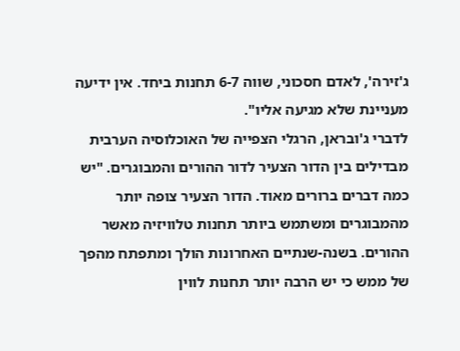ג'זירה', לאדם חסכוני, שווה 6-7 תחנות ביחד. אין ידיעה מעניינת שלא מגיעה אליו".
לדברי ג'ובראן, הרגלי הצפייה של האוכלוסיה הערבית מבדילים בין הדור הצעיר לדור ההורים והמבוגרים. "יש כמה דברים ברורים מאוד. הדור הצעיר צופה יותר מהמבוגרים ומשתמש ביותר תחנות טלוויזיה מאשר ההורים. בשנה-שנתיים האחרונות הולך ומתפתח מהפך של ממש כי יש הרבה יותר תחנות לווין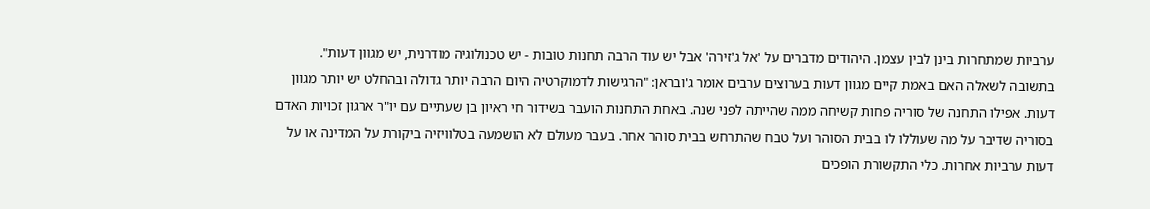ערביות שמתחרות בינן לבין עצמן. היהודים מדברים על 'אל ג'זירה' אבל יש עוד הרבה תחנות טובות - יש טכנולוגיה מודרנית, יש מגוון דעות".
בתשובה לשאלה האם באמת קיים מגוון דעות בערוצים ערבים אומר ג'ובראן: "הרגישות לדמוקרטיה היום הרבה יותר גדולה ובהחלט יש יותר מגוון דעות. אפילו התחנה של סוריה פחות קשיחה ממה שהייתה לפני שנה. באחת התחנות הועבר בשידור חי ראיון בן שעתיים עם יו"ר ארגון זכויות האדם בסוריה שדיבר על מה שעוללו לו בבית הסוהר ועל טבח שהתרחש בבית סוהר אחר. בעבר מעולם לא הושמעה בטלוויזיה ביקורת על המדינה או על דעות ערביות אחרות. כלי התקשורת הופכים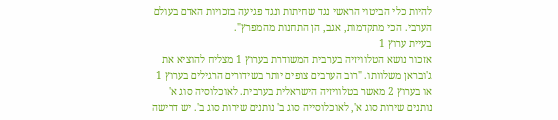להיות כלי הביטוי הראשי נגד שחיתות ונגד פגיעה בזכויות האדם בעולם הערבי. הכי מתקדמות, אגב, הן התחנות מהמפרץ".
בעיית ערוץ 1
אזכור נושא הטלוויזיה בערבית המשודרת בערוץ 1 מצליח להוציא את ג'ובראן משלוותו. "רוב הערבים צופים יותר בשידורים הרגילים בערוץ 1 או בערוץ 2 מאשר בטלוויזיה הישראלית בערבית. לאוכלוסיה סוג א' נותנים שירות סוג א', לאוכלוסייה סוג ב' נותנים שירות סוג ב'. יש דרישה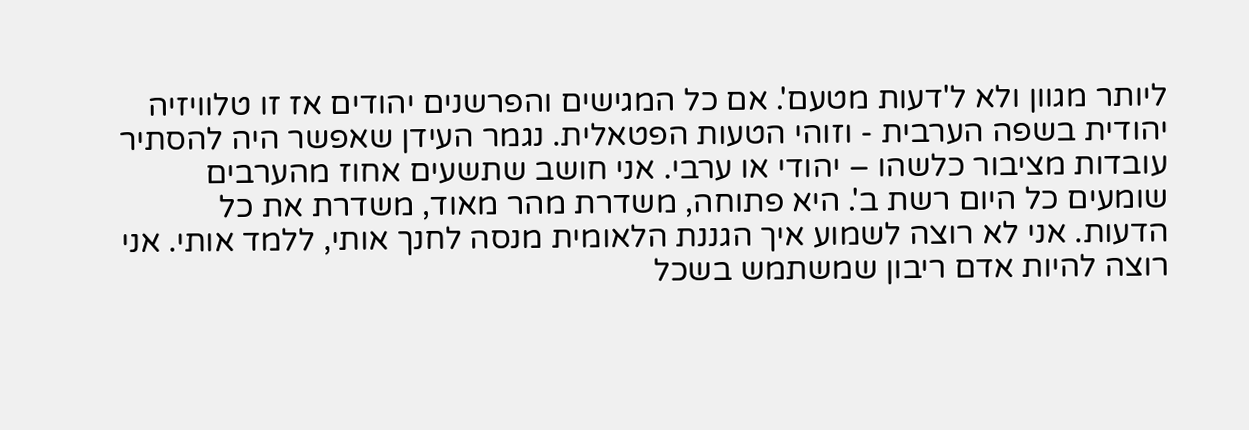ליותר מגוון ולא ל'דעות מטעם'. אם כל המגישים והפרשנים יהודים אז זו טלוויזיה יהודית בשפה הערבית - וזוהי הטעות הפטאלית. נגמר העידן שאפשר היה להסתיר עובדות מציבור כלשהו – יהודי או ערבי. אני חושב שתשעים אחוז מהערבים שומעים כל היום רשת ב'. היא פתוחה, משדרת מהר מאוד, משדרת את כל הדעות. אני לא רוצה לשמוע איך הגננת הלאומית מנסה לחנך אותי, ללמד אותי. אני רוצה להיות אדם ריבון שמשתמש בשכל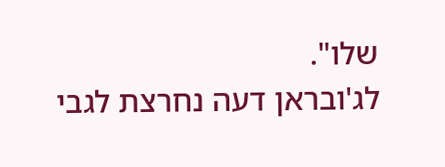שלו".
לג'ובראן דעה נחרצת לגבי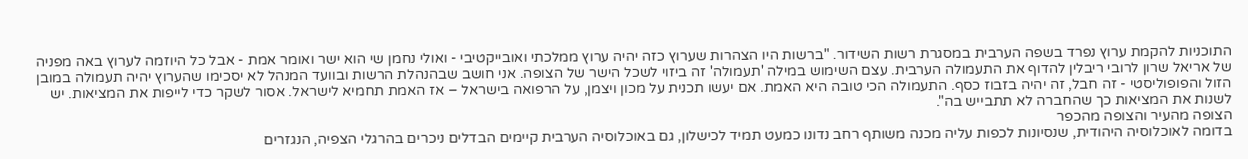התוכניות להקמת ערוץ נפרד בשפה הערבית במסגרת רשות השידור. "ברשות היו הצהרות שערוץ כזה יהיה ערוץ ממלכתי ואובייקטיבי - ואולי נחמן שי הוא ישר ואומר אמת - אבל כל היוזמה לערוץ באה מפניה של אריאל שרון לרובי ריבלין להדוף את התעמולה הערבית. עצם השימוש במילה 'תעמולה' זה ביזוי לשכל הישר של הצופה. אני חושב שבהנהלת הרשות ובוועד המנהל לא יסכימו שהערוץ יהיה תעמולה במובן הזול והפופוליסטי - זה חבל, זה יהיה בזבוז כסף. התעמולה הכי טובה היא האמת. אם יעשו תכנית על מכון ויצמן, על הרפואה בישראל – אז האמת תחמיא לישראל. אסור לשקר כדי לייפות את המציאות. יש לשנות את המציאות כך שהחברה לא תתבייש בה".
הצופה מהעיר והצופה מהכפר
בדומה לאוכלוסיה היהודית, שנסיונות לכפות עליה מכנה משותף רחב נדונו כמעט תמיד לכישלון, גם באוכלוסיה הערבית קיימים הבדלים ניכרים בהרגלי הצפיה, הנגזרים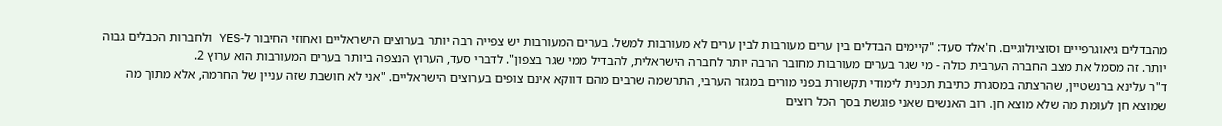מהבדלים גיאוגרפייים וסוציולוגיים. ח'אלד סעד: "קיימים הבדלים בין ערים מעורבות לבין ערים לא מעורבות למשל. בערים המעורבות יש צפייה רבה יותר בערוצים הישראליים ואחוזי החיבור ל-YES ולחברות הכבלים גבוה יותר. זה מסמל את מצב החברה הערבית כולה - מי שגר בערים מעורבות מחובר הרבה יותר לחברה הישראלית, להבדיל ממי שגר בצפון". לדברי סעד, הערוץ הנצפה ביותר בערים המעורבות הוא ערוץ 2.
ד"ר עלינא ברנשטיין, שהרצתה במסגרת כתיבת תכנית לימודי תקשורת בפני מורים במגזר הערבי, התרשמה שרבים מהם דווקא אינם צופים בערוצים הישראליים. "אני לא חושבת שזה עניין של החרמה, אלא מתוך מה שמוצא חן לעומת מה שלא מוצא חן. רוב האנשים שאני פוגשת בסך הכל רוצים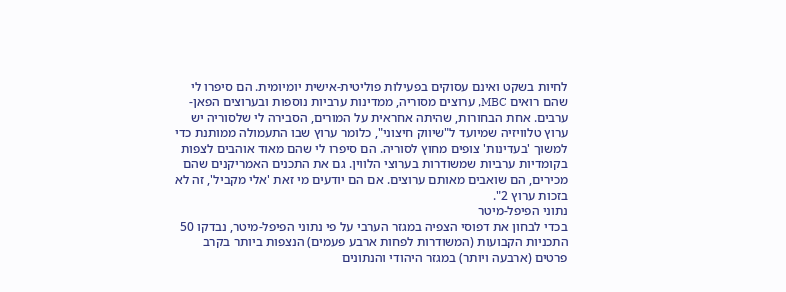לחיות בשקט ואינם עסוקים בפעילות פוליטית-אישית יומיומית. הם סיפרו לי שהם רואים MBC, ערוצים מסוריה, ממדינות ערביות נוספות ובערוצים הפאן-ערבים. אחת הבחורות, שהיתה אחראית על המורים, הסבירה לי שלסוריה יש ערוץ טלוויזיה שמיועד ל"שיווק חיצוני", כלומר ערוץ שבו התעמולה ממותנת כדי למשוך 'בעדינות' צופים מחוץ לסוריה. הם סיפרו לי שהם מאוד אוהבים לצפות בקומדיות ערביות שמשודרות בערוצי הלווין. גם את התכנים האמריקנים שהם מכירים, הם שואבים מאותם ערוצים. אם הם יודעים מי זאת 'אלי מקביל', זה לא בזכות ערוץ 2".
נתוני הפיפל-מיטר
בכדי לבחון את דפוסי הצפיה במגזר הערבי על פי נתוני הפיפל-מיטר, נבדקו 50 התכניות הקבועות (המשודרות לפחות ארבע פעמים) הנצפות ביותר בקרב פרטים (ארבעה ויותר) במגזר היהודי והנתונים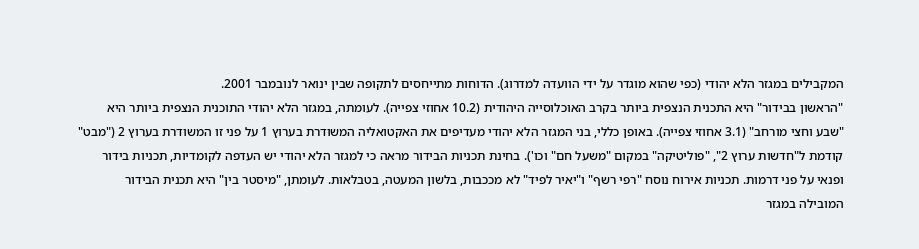המקבילים במגזר הלא יהודי (כפי שהוא מוגדר על ידי הוועדה למדרוג). הדוחות מתייחסים לתקופה שבין ינואר לנובמבר 2001.
"הראשון בבידור" היא התכנית הנצפית ביותר בקרב האוכלוסייה היהודית (10.2 אחוזי צפייה). לעומתה, במגזר הלא יהודי התוכנית הנצפית ביותר היא "שבע וחצי מורחב" (3.1 אחוזי צפייה). באופן כללי, בני המגזר הלא יהודי מעדיפים את האקטואליה המשודרת בערוץ 1 על פני זו המשודרת בערוץ 2 ("מבט" קודמת ל"חדשות ערוץ 2", "פוליטיקה" במקום "משעל חם" וכו'). בחינת תכניות הבידור מראה כי למגזר הלא יהודי יש העדפה לקומדיות, תכניות בידור ופנאי על פני דרמות. תכניות אירוח נוסח "רפי רשף" ו"יאיר לפיד" לא מככבות, בלשון המעטה, בטבלאות. לעומתן, "מיסטר בין" היא תכנית הבידור המובילה במגזר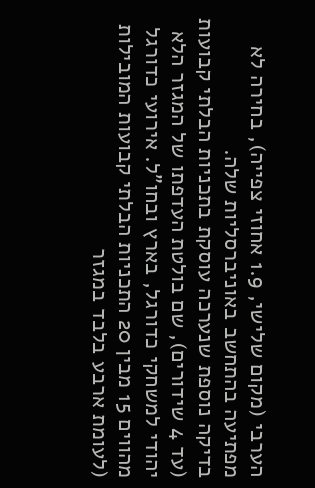הערבי (מקום שלישי, 1.9 אחוזי צפייה), בחירה לא מפתיעה בהתחשב באוניברסליות שלה.
בדיקה נוספת שנערכה עוסקת בתכניות הבלתי קבועות (עד 4 שידורים), שם בולטת העדפתו של המגזר הלא יהודי למשחקי כדורגל, בארץ ובחו"ל. אירועי כדורגל מהווים 15 מבין 20 התכניות הבלתי קבועות המובילות (לעומת ארבע בלבד במגזר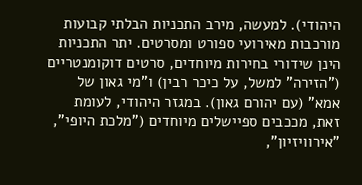היהודי). למעשה, מירב התכניות הבלתי קבועות מורכבות מאירועי ספורט ומסרטים. יתר התכניות הינן שידורי בחירות מיוחדים, סרטים דוקומנטריים ("הזירה" למשל, על כיכר רבין) ו"מי גאון של אמא" (עם יהורם גאון). במגזר היהודי, לעומת זאת, מככבים ספיישלים מיוחדים ("מלכת היופי", "אירוויזיון",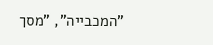"המכבייה", "מסך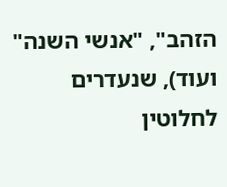הזהב", "אנשי השנה" ועוד), שנעדרים לחלוטין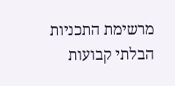מרשימת התכניות הבלתי קבועות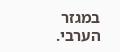במגזר הערבי.